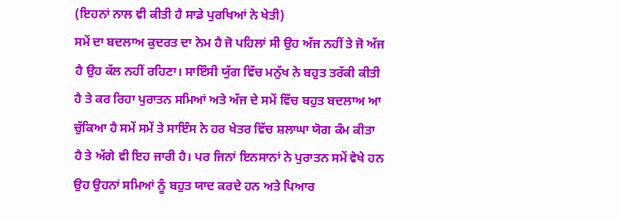(ਇਹਨਾਂ ਨਾਲ ਵੀ ਕੀਤੀ ਹੈ ਸਾਡੇ ਪੁਰਖਿਆਂ ਨੇ ਖੇਤੀ)
ਸਮੇਂ ਦਾ ਬਦਲਾਅ ਕੁਦਰਤ ਦਾ ਨੇਮ ਹੈ ਜੋ ਪਹਿਲਾਂ ਸੀ ਉਹ ਅੱਜ ਨਹੀਂ ਤੇ ਜੋ ਅੱਜ ਹੈ ਉਹ ਕੱਲ ਨਹੀਂ ਰਹਿਣਾ। ਸਾਇੰਸੀ ਯੁੱਗ ਵਿੱਚ ਮਨੁੱਖ ਨੇ ਬਹੁਤ ਤਰੱਕੀ ਕੀਤੀ ਹੈ ਤੇ ਕਰ ਰਿਹਾ ਪੁਰਾਤਨ ਸਮਿਆਂ ਅਤੇ ਅੱਜ ਦੇ ਸਮੇਂ ਵਿੱਚ ਬਹੁਤ ਬਦਲਾਅ ਆ ਚੁੱਕਿਆ ਹੈ ਸਮੇਂ ਸਮੇਂ ਤੇ ਸਾਇੰਸ ਨੇ ਹਰ ਖੇਤਰ ਵਿੱਚ ਸ਼ਲਾਘਾ ਯੋਗ ਕੰਮ ਕੀਤਾ ਹੈ ਤੇ ਅੱਗੇ ਵੀ ਇਹ ਜਾਰੀ ਹੈ। ਪਰ ਜਿਨਾਂ ਇਨਸਾਨਾਂ ਨੇ ਪੁਰਾਤਨ ਸਮੇਂ ਵੇਖੇ ਹਨ ਉਹ ਉਹਨਾਂ ਸਮਿਆਂ ਨੂੰ ਬਹੁਤ ਯਾਦ ਕਰਦੇ ਹਨ ਅਤੇ ਪਿਆਰ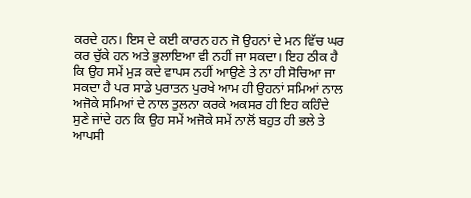ਕਰਦੇ ਹਨ। ਇਸ ਦੇ ਕਈ ਕਾਰਨ ਹਨ ਜੋ ਉਹਨਾਂ ਦੇ ਮਨ ਵਿੱਚ ਘਰ ਕਰ ਚੁੱਕੇ ਹਨ ਅਤੇ ਭੁਲਾਇਆ ਵੀ ਨਹੀਂ ਜਾ ਸਕਦਾ। ਇਹ ਠੀਕ ਹੈ ਕਿ ਉਹ ਸਮੇਂ ਮੁੜ ਕਦੇ ਵਾਪਸ ਨਹੀਂ ਆਉਣੇ ਤੇ ਨਾ ਹੀ ਸੋਚਿਆ ਜਾ ਸਕਦਾ ਹੈ ਪਰ ਸਾਡੇ ਪੁਰਾਤਨ ਪੁਰਖੇ ਆਮ ਹੀ ਉਹਨਾਂ ਸਮਿਆਂ ਨਾਲ ਅਜੋਕੇ ਸਮਿਆਂ ਦੇ ਨਾਲ ਤੁਲਨਾ ਕਰਕੇ ਅਕਸਰ ਹੀ ਇਹ ਕਹਿੰਦੇ ਸੁਣੇ ਜਾਂਦੇ ਹਨ ਕਿ ਉਹ ਸਮੇਂ ਅਜੋਕੇ ਸਮੇਂ ਨਾਲੋਂ ਬਹੁਤ ਹੀ ਭਲੇ ਤੇ ਆਪਸੀ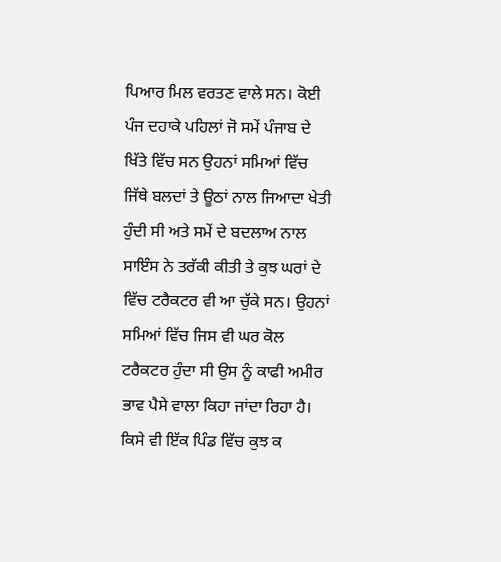ਪਿਆਰ ਮਿਲ ਵਰਤਣ ਵਾਲੇ ਸਨ। ਕੋਈ ਪੰਜ ਦਹਾਕੇ ਪਹਿਲਾਂ ਜੋ ਸਮੇਂ ਪੰਜਾਬ ਦੇ ਖਿੱਤੇ ਵਿੱਚ ਸਨ ਉਹਨਾਂ ਸਮਿਆਂ ਵਿੱਚ ਜਿੱਥੇ ਬਲਦਾਂ ਤੇ ਊਠਾਂ ਨਾਲ ਜਿਆਦਾ ਖੇਤੀ ਹੁੰਦੀ ਸੀ ਅਤੇ ਸਮੇਂ ਦੇ ਬਦਲਾਅ ਨਾਲ ਸਾਇੰਸ ਨੇ ਤਰੱਕੀ ਕੀਤੀ ਤੇ ਕੁਝ ਘਰਾਂ ਦੇ ਵਿੱਚ ਟਰੈਕਟਰ ਵੀ ਆ ਚੁੱਕੇ ਸਨ। ਉਹਨਾਂ ਸਮਿਆਂ ਵਿੱਚ ਜਿਸ ਵੀ ਘਰ ਕੋਲ ਟਰੈਕਟਰ ਹੁੰਦਾ ਸੀ ਉਸ ਨੂੰ ਕਾਫੀ ਅਮੀਰ ਭਾਵ ਪੈਸੇ ਵਾਲਾ ਕਿਹਾ ਜਾਂਦਾ ਰਿਹਾ ਹੈ। ਕਿਸੇ ਵੀ ਇੱਕ ਪਿੰਡ ਵਿੱਚ ਕੁਝ ਕ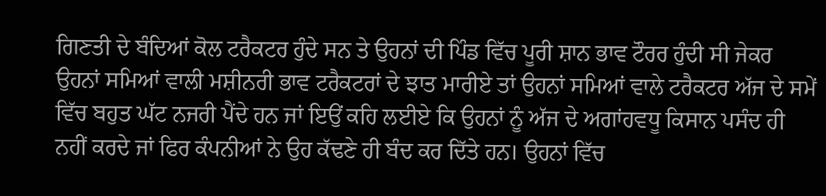ਗਿਣਤੀ ਦੇ ਬੰਦਿਆਂ ਕੋਲ ਟਰੈਕਟਰ ਹੁੰਦੇ ਸਨ ਤੇ ਉਹਨਾਂ ਦੀ ਪਿੰਡ ਵਿੱਚ ਪੂਰੀ ਸ਼ਾਨ ਭਾਵ ਟੌਰਰ ਹੁੰਦੀ ਸੀ ਜੇਕਰ ਉਹਨਾਂ ਸਮਿਆਂ ਵਾਲੀ ਮਸ਼ੀਨਰੀ ਭਾਵ ਟਰੈਕਟਰਾਂ ਦੇ ਝਾਤ ਮਾਰੀਏ ਤਾਂ ਉਹਨਾਂ ਸਮਿਆਂ ਵਾਲੇ ਟਰੈਕਟਰ ਅੱਜ ਦੇ ਸਮੇਂ ਵਿੱਚ ਬਹੁਤ ਘੱਟ ਨਜਰੀ ਪੈਂਦੇ ਹਨ ਜਾਂ ਇਉਂ ਕਹਿ ਲਈਏ ਕਿ ਉਹਨਾਂ ਨੂੰ ਅੱਜ ਦੇ ਅਗਾਂਹਵਧੂ ਕਿਸਾਨ ਪਸੰਦ ਹੀ ਨਹੀਂ ਕਰਦੇ ਜਾਂ ਫਿਰ ਕੰਪਨੀਆਂ ਨੇ ਉਹ ਕੱਢਣੇ ਹੀ ਬੰਦ ਕਰ ਦਿੱਤੇ ਹਨ। ਉਹਨਾਂ ਵਿੱਚ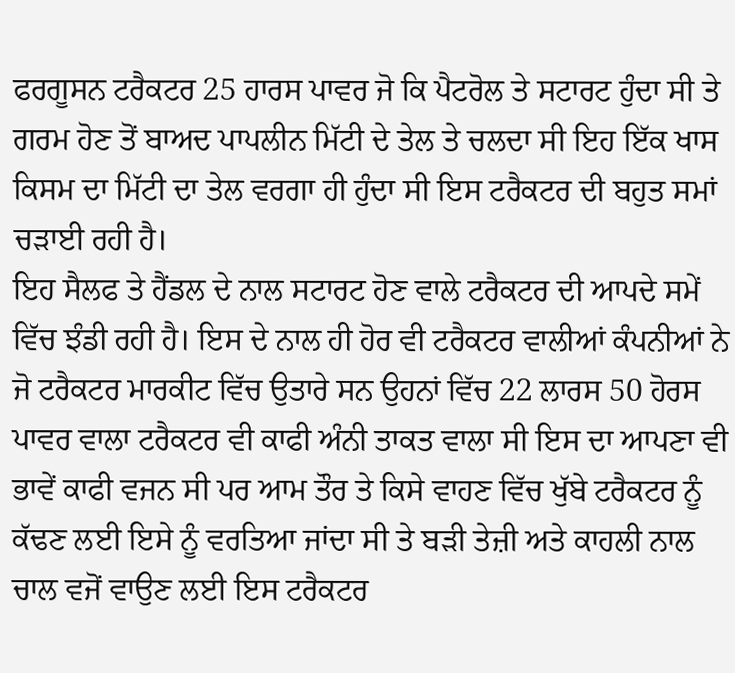ਫਰਗੂਸਨ ਟਰੈਕਟਰ 25 ਹਾਰਸ ਪਾਵਰ ਜੋ ਕਿ ਪੈਟਰੋਲ ਤੇ ਸਟਾਰਟ ਹੁੰਦਾ ਸੀ ਤੇ ਗਰਮ ਹੋਣ ਤੋਂ ਬਾਅਦ ਪਾਪਲੀਨ ਮਿੱਟੀ ਦੇ ਤੇਲ ਤੇ ਚਲਦਾ ਸੀ ਇਹ ਇੱਕ ਖਾਸ ਕਿਸਮ ਦਾ ਮਿੱਟੀ ਦਾ ਤੇਲ ਵਰਗਾ ਹੀ ਹੁੰਦਾ ਸੀ ਇਸ ਟਰੈਕਟਰ ਦੀ ਬਹੁਤ ਸਮਾਂ ਚੜਾਈ ਰਹੀ ਹੈ।
ਇਹ ਸੈਲਫ ਤੇ ਹੈਂਡਲ ਦੇ ਨਾਲ ਸਟਾਰਟ ਹੋਣ ਵਾਲੇ ਟਰੈਕਟਰ ਦੀ ਆਪਦੇ ਸਮੇਂ ਵਿੱਚ ਝੰਡੀ ਰਹੀ ਹੈ। ਇਸ ਦੇ ਨਾਲ ਹੀ ਹੋਰ ਵੀ ਟਰੈਕਟਰ ਵਾਲੀਆਂ ਕੰਪਨੀਆਂ ਨੇ ਜੋ ਟਰੈਕਟਰ ਮਾਰਕੀਟ ਵਿੱਚ ਉਤਾਰੇ ਸਨ ਉਹਨਾਂ ਵਿੱਚ 22 ਲਾਰਸ 50 ਹੋਰਸ ਪਾਵਰ ਵਾਲਾ ਟਰੈਕਟਰ ਵੀ ਕਾਫੀ ਅੰਨੀ ਤਾਕਤ ਵਾਲਾ ਸੀ ਇਸ ਦਾ ਆਪਣਾ ਵੀ ਭਾਵੇਂ ਕਾਫੀ ਵਜਨ ਸੀ ਪਰ ਆਮ ਤੌਰ ਤੇ ਕਿਸੇ ਵਾਹਣ ਵਿੱਚ ਖੁੱਬੇ ਟਰੈਕਟਰ ਨੂੰ ਕੱਢਣ ਲਈ ਇਸੇ ਨੂੰ ਵਰਤਿਆ ਜਾਂਦਾ ਸੀ ਤੇ ਬੜੀ ਤੇਜ਼ੀ ਅਤੇ ਕਾਹਲੀ ਨਾਲ ਚਾਲ ਵਜੋਂ ਵਾਉਣ ਲਈ ਇਸ ਟਰੈਕਟਰ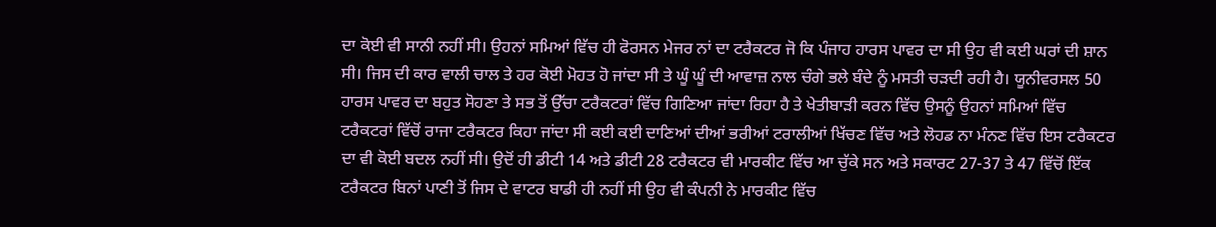ਦਾ ਕੋਈ ਵੀ ਸਾਨੀ ਨਹੀਂ ਸੀ। ਉਹਨਾਂ ਸਮਿਆਂ ਵਿੱਚ ਹੀ ਫੋਰਸਨ ਮੇਜਰ ਨਾਂ ਦਾ ਟਰੈਕਟਰ ਜੋ ਕਿ ਪੰਜਾਹ ਹਾਰਸ ਪਾਵਰ ਦਾ ਸੀ ਉਹ ਵੀ ਕਈ ਘਰਾਂ ਦੀ ਸ਼ਾਨ ਸੀ। ਜਿਸ ਦੀ ਕਾਰ ਵਾਲੀ ਚਾਲ ਤੇ ਹਰ ਕੋਈ ਮੋਹਤ ਹੋ ਜਾਂਦਾ ਸੀ ਤੇ ਘੂੰ ਘੂੰ ਦੀ ਆਵਾਜ਼ ਨਾਲ ਚੰਗੇ ਭਲੇ ਬੰਦੇ ਨੂੰ ਮਸਤੀ ਚੜਦੀ ਰਹੀ ਹੈ। ਯੂਨੀਵਰਸਲ 50 ਹਾਰਸ ਪਾਵਰ ਦਾ ਬਹੁਤ ਸੋਹਣਾ ਤੇ ਸਭ ਤੋਂ ਉੱਚਾ ਟਰੈਕਟਰਾਂ ਵਿੱਚ ਗਿਣਿਆ ਜਾਂਦਾ ਰਿਹਾ ਹੈ ਤੇ ਖੇਤੀਬਾੜੀ ਕਰਨ ਵਿੱਚ ਉਸਨੂੰ ਉਹਨਾਂ ਸਮਿਆਂ ਵਿੱਚ ਟਰੈਕਟਰਾਂ ਵਿੱਚੋਂ ਰਾਜਾ ਟਰੈਕਟਰ ਕਿਹਾ ਜਾਂਦਾ ਸੀ ਕਈ ਕਈ ਦਾਣਿਆਂ ਦੀਆਂ ਭਰੀਆਂ ਟਰਾਲੀਆਂ ਖਿੱਚਣ ਵਿੱਚ ਅਤੇ ਲੋਹਡ ਨਾ ਮੰਨਣ ਵਿੱਚ ਇਸ ਟਰੈਕਟਰ ਦਾ ਵੀ ਕੋਈ ਬਦਲ ਨਹੀਂ ਸੀ। ਉਦੋਂ ਹੀ ਡੀਟੀ 14 ਅਤੇ ਡੀਟੀ 28 ਟਰੈਕਟਰ ਵੀ ਮਾਰਕੀਟ ਵਿੱਚ ਆ ਚੁੱਕੇ ਸਨ ਅਤੇ ਸਕਾਰਟ 27-37 ਤੇ 47 ਵਿੱਚੋਂ ਇੱਕ ਟਰੈਕਟਰ ਬਿਨਾਂ ਪਾਣੀ ਤੋਂ ਜਿਸ ਦੇ ਵਾਟਰ ਬਾਡੀ ਹੀ ਨਹੀਂ ਸੀ ਉਹ ਵੀ ਕੰਪਨੀ ਨੇ ਮਾਰਕੀਟ ਵਿੱਚ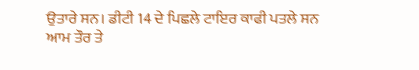ਉਤਾਰੇ ਸਨ। ਡੀਟੀ 14 ਦੇ ਪਿਛਲੇ ਟਾਇਰ ਕਾਫੀ ਪਤਲੇ ਸਨ ਆਮ ਤੌਰ ਤੇ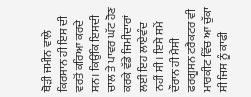ਥੋੜੀ ਜਮੀਨ ਵਾਲੇ ਕਿਰਸਾਨ ਹੀ ਇਸ ਦੀ ਵਰਤੋਂ ਕਰਿਆ ਕਰਦੇ ਸਨ। ਕਿਉਂਕਿ ਇਸਦੀ ਚਾਲ ਤੇ ਪਾਵਰ ਘੱਟ ਹੋਣ ਕਰਕੇ ਵੱਡੇ ਜਿਮੀਦਾਰਾਂ ਲਈ ਇਹ ਲਾਏਵੰਦ ਨਹੀਂ ਸੀ। ਇਸੇ ਸਮੇਂ ਦੌਰਾਨ ਹੀ ਮੈਸੀ ਫਰਗੂਸਨ ਟਰੈਕਟਰ ਵੀ ਮਾਰਕੀਟ ਵਿੱਚ ਆ ਚੁੱਕਾ ਸੀ ਜਿਸ ਨੂੰ ਕਾਫੀ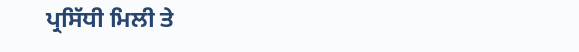ਪ੍ਰਸਿੱਧੀ ਮਿਲੀ ਤੇ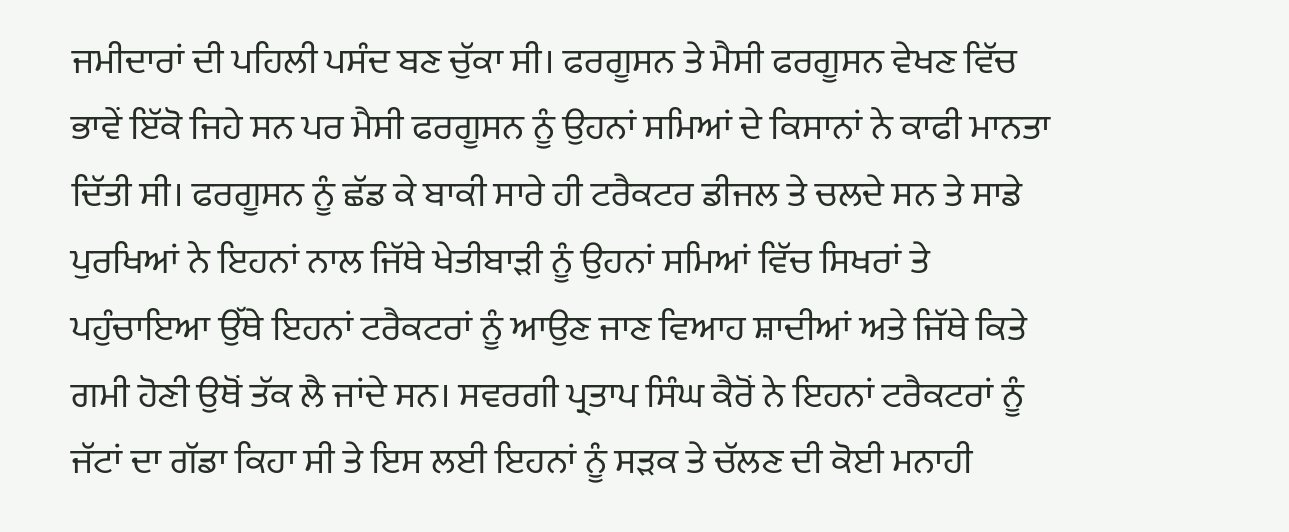ਜਮੀਦਾਰਾਂ ਦੀ ਪਹਿਲੀ ਪਸੰਦ ਬਣ ਚੁੱਕਾ ਸੀ। ਫਰਗੂਸਨ ਤੇ ਮੈਸੀ ਫਰਗੂਸਨ ਵੇਖਣ ਵਿੱਚ ਭਾਵੇਂ ਇੱਕੋ ਜਿਹੇ ਸਨ ਪਰ ਮੈਸੀ ਫਰਗੂਸਨ ਨੂੰ ਉਹਨਾਂ ਸਮਿਆਂ ਦੇ ਕਿਸਾਨਾਂ ਨੇ ਕਾਫੀ ਮਾਨਤਾ ਦਿੱਤੀ ਸੀ। ਫਰਗੂਸਨ ਨੂੰ ਛੱਡ ਕੇ ਬਾਕੀ ਸਾਰੇ ਹੀ ਟਰੈਕਟਰ ਡੀਜਲ ਤੇ ਚਲਦੇ ਸਨ ਤੇ ਸਾਡੇ ਪੁਰਖਿਆਂ ਨੇ ਇਹਨਾਂ ਨਾਲ ਜਿੱਥੇ ਖੇਤੀਬਾੜੀ ਨੂੰ ਉਹਨਾਂ ਸਮਿਆਂ ਵਿੱਚ ਸਿਖਰਾਂ ਤੇ ਪਹੁੰਚਾਇਆ ਉੱਥੇ ਇਹਨਾਂ ਟਰੈਕਟਰਾਂ ਨੂੰ ਆਉਣ ਜਾਣ ਵਿਆਹ ਸ਼ਾਦੀਆਂ ਅਤੇ ਜਿੱਥੇ ਕਿਤੇ ਗਮੀ ਹੋਣੀ ਉਥੋਂ ਤੱਕ ਲੈ ਜਾਂਦੇ ਸਨ। ਸਵਰਗੀ ਪ੍ਰਤਾਪ ਸਿੰਘ ਕੈਰੋਂ ਨੇ ਇਹਨਾਂ ਟਰੈਕਟਰਾਂ ਨੂੰ ਜੱਟਾਂ ਦਾ ਗੱਡਾ ਕਿਹਾ ਸੀ ਤੇ ਇਸ ਲਈ ਇਹਨਾਂ ਨੂੰ ਸੜਕ ਤੇ ਚੱਲਣ ਦੀ ਕੋਈ ਮਨਾਹੀ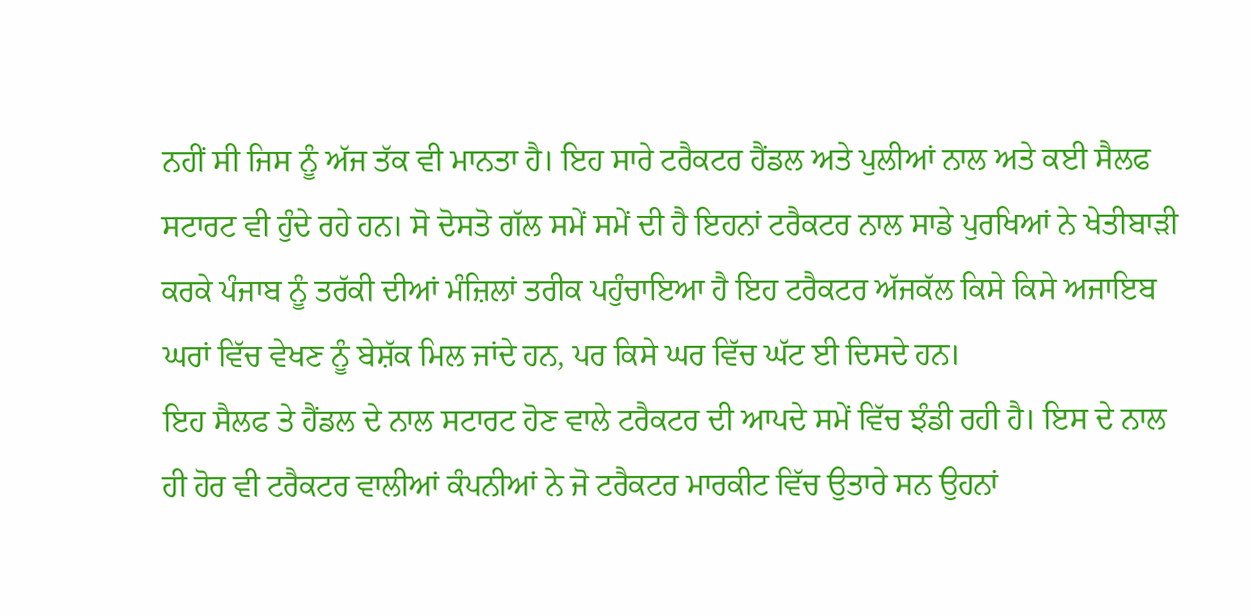ਨਹੀਂ ਸੀ ਜਿਸ ਨੂੰ ਅੱਜ ਤੱਕ ਵੀ ਮਾਨਤਾ ਹੈ। ਇਹ ਸਾਰੇ ਟਰੈਕਟਰ ਹੈਂਡਲ ਅਤੇ ਪੁਲੀਆਂ ਨਾਲ ਅਤੇ ਕਈ ਸੈਲਫ ਸਟਾਰਟ ਵੀ ਹੁੰਦੇ ਰਹੇ ਹਨ। ਸੋ ਦੋਸਤੋ ਗੱਲ ਸਮੇਂ ਸਮੇਂ ਦੀ ਹੈ ਇਹਨਾਂ ਟਰੈਕਟਰ ਨਾਲ ਸਾਡੇ ਪੁਰਖਿਆਂ ਨੇ ਖੇਤੀਬਾੜੀ ਕਰਕੇ ਪੰਜਾਬ ਨੂੰ ਤਰੱਕੀ ਦੀਆਂ ਮੰਜ਼ਿਲਾਂ ਤਰੀਕ ਪਹੁੰਚਾਇਆ ਹੈ ਇਹ ਟਰੈਕਟਰ ਅੱਜਕੱਲ ਕਿਸੇ ਕਿਸੇ ਅਜਾਇਬ ਘਰਾਂ ਵਿੱਚ ਵੇਖਣ ਨੂੰ ਬੇਸ਼ੱਕ ਮਿਲ ਜਾਂਦੇ ਹਨ, ਪਰ ਕਿਸੇ ਘਰ ਵਿੱਚ ਘੱਟ ਈ ਦਿਸਦੇ ਹਨ।
ਇਹ ਸੈਲਫ ਤੇ ਹੈਂਡਲ ਦੇ ਨਾਲ ਸਟਾਰਟ ਹੋਣ ਵਾਲੇ ਟਰੈਕਟਰ ਦੀ ਆਪਦੇ ਸਮੇਂ ਵਿੱਚ ਝੰਡੀ ਰਹੀ ਹੈ। ਇਸ ਦੇ ਨਾਲ ਹੀ ਹੋਰ ਵੀ ਟਰੈਕਟਰ ਵਾਲੀਆਂ ਕੰਪਨੀਆਂ ਨੇ ਜੋ ਟਰੈਕਟਰ ਮਾਰਕੀਟ ਵਿੱਚ ਉਤਾਰੇ ਸਨ ਉਹਨਾਂ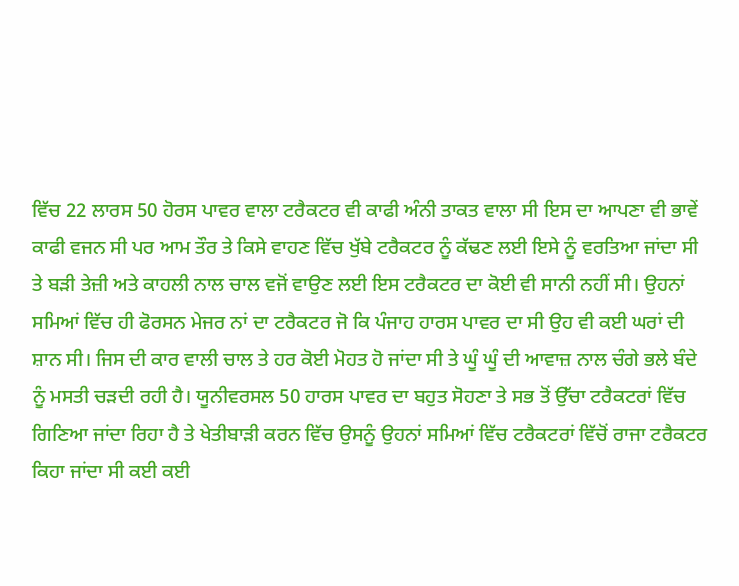ਵਿੱਚ 22 ਲਾਰਸ 50 ਹੋਰਸ ਪਾਵਰ ਵਾਲਾ ਟਰੈਕਟਰ ਵੀ ਕਾਫੀ ਅੰਨੀ ਤਾਕਤ ਵਾਲਾ ਸੀ ਇਸ ਦਾ ਆਪਣਾ ਵੀ ਭਾਵੇਂ ਕਾਫੀ ਵਜਨ ਸੀ ਪਰ ਆਮ ਤੌਰ ਤੇ ਕਿਸੇ ਵਾਹਣ ਵਿੱਚ ਖੁੱਬੇ ਟਰੈਕਟਰ ਨੂੰ ਕੱਢਣ ਲਈ ਇਸੇ ਨੂੰ ਵਰਤਿਆ ਜਾਂਦਾ ਸੀ ਤੇ ਬੜੀ ਤੇਜ਼ੀ ਅਤੇ ਕਾਹਲੀ ਨਾਲ ਚਾਲ ਵਜੋਂ ਵਾਉਣ ਲਈ ਇਸ ਟਰੈਕਟਰ ਦਾ ਕੋਈ ਵੀ ਸਾਨੀ ਨਹੀਂ ਸੀ। ਉਹਨਾਂ ਸਮਿਆਂ ਵਿੱਚ ਹੀ ਫੋਰਸਨ ਮੇਜਰ ਨਾਂ ਦਾ ਟਰੈਕਟਰ ਜੋ ਕਿ ਪੰਜਾਹ ਹਾਰਸ ਪਾਵਰ ਦਾ ਸੀ ਉਹ ਵੀ ਕਈ ਘਰਾਂ ਦੀ ਸ਼ਾਨ ਸੀ। ਜਿਸ ਦੀ ਕਾਰ ਵਾਲੀ ਚਾਲ ਤੇ ਹਰ ਕੋਈ ਮੋਹਤ ਹੋ ਜਾਂਦਾ ਸੀ ਤੇ ਘੂੰ ਘੂੰ ਦੀ ਆਵਾਜ਼ ਨਾਲ ਚੰਗੇ ਭਲੇ ਬੰਦੇ ਨੂੰ ਮਸਤੀ ਚੜਦੀ ਰਹੀ ਹੈ। ਯੂਨੀਵਰਸਲ 50 ਹਾਰਸ ਪਾਵਰ ਦਾ ਬਹੁਤ ਸੋਹਣਾ ਤੇ ਸਭ ਤੋਂ ਉੱਚਾ ਟਰੈਕਟਰਾਂ ਵਿੱਚ ਗਿਣਿਆ ਜਾਂਦਾ ਰਿਹਾ ਹੈ ਤੇ ਖੇਤੀਬਾੜੀ ਕਰਨ ਵਿੱਚ ਉਸਨੂੰ ਉਹਨਾਂ ਸਮਿਆਂ ਵਿੱਚ ਟਰੈਕਟਰਾਂ ਵਿੱਚੋਂ ਰਾਜਾ ਟਰੈਕਟਰ ਕਿਹਾ ਜਾਂਦਾ ਸੀ ਕਈ ਕਈ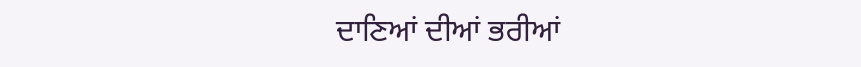ਦਾਣਿਆਂ ਦੀਆਂ ਭਰੀਆਂ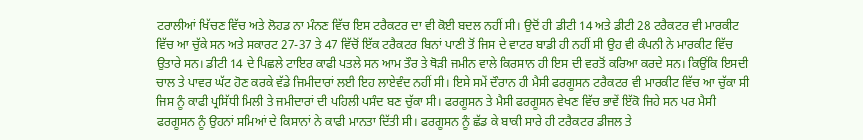ਟਰਾਲੀਆਂ ਖਿੱਚਣ ਵਿੱਚ ਅਤੇ ਲੋਹਡ ਨਾ ਮੰਨਣ ਵਿੱਚ ਇਸ ਟਰੈਕਟਰ ਦਾ ਵੀ ਕੋਈ ਬਦਲ ਨਹੀਂ ਸੀ। ਉਦੋਂ ਹੀ ਡੀਟੀ 14 ਅਤੇ ਡੀਟੀ 28 ਟਰੈਕਟਰ ਵੀ ਮਾਰਕੀਟ ਵਿੱਚ ਆ ਚੁੱਕੇ ਸਨ ਅਤੇ ਸਕਾਰਟ 27-37 ਤੇ 47 ਵਿੱਚੋਂ ਇੱਕ ਟਰੈਕਟਰ ਬਿਨਾਂ ਪਾਣੀ ਤੋਂ ਜਿਸ ਦੇ ਵਾਟਰ ਬਾਡੀ ਹੀ ਨਹੀਂ ਸੀ ਉਹ ਵੀ ਕੰਪਨੀ ਨੇ ਮਾਰਕੀਟ ਵਿੱਚ ਉਤਾਰੇ ਸਨ। ਡੀਟੀ 14 ਦੇ ਪਿਛਲੇ ਟਾਇਰ ਕਾਫੀ ਪਤਲੇ ਸਨ ਆਮ ਤੌਰ ਤੇ ਥੋੜੀ ਜਮੀਨ ਵਾਲੇ ਕਿਰਸਾਨ ਹੀ ਇਸ ਦੀ ਵਰਤੋਂ ਕਰਿਆ ਕਰਦੇ ਸਨ। ਕਿਉਂਕਿ ਇਸਦੀ ਚਾਲ ਤੇ ਪਾਵਰ ਘੱਟ ਹੋਣ ਕਰਕੇ ਵੱਡੇ ਜਿਮੀਦਾਰਾਂ ਲਈ ਇਹ ਲਾਏਵੰਦ ਨਹੀਂ ਸੀ। ਇਸੇ ਸਮੇਂ ਦੌਰਾਨ ਹੀ ਮੈਸੀ ਫਰਗੂਸਨ ਟਰੈਕਟਰ ਵੀ ਮਾਰਕੀਟ ਵਿੱਚ ਆ ਚੁੱਕਾ ਸੀ ਜਿਸ ਨੂੰ ਕਾਫੀ ਪ੍ਰਸਿੱਧੀ ਮਿਲੀ ਤੇ ਜਮੀਦਾਰਾਂ ਦੀ ਪਹਿਲੀ ਪਸੰਦ ਬਣ ਚੁੱਕਾ ਸੀ। ਫਰਗੂਸਨ ਤੇ ਮੈਸੀ ਫਰਗੂਸਨ ਵੇਖਣ ਵਿੱਚ ਭਾਵੇਂ ਇੱਕੋ ਜਿਹੇ ਸਨ ਪਰ ਮੈਸੀ ਫਰਗੂਸਨ ਨੂੰ ਉਹਨਾਂ ਸਮਿਆਂ ਦੇ ਕਿਸਾਨਾਂ ਨੇ ਕਾਫੀ ਮਾਨਤਾ ਦਿੱਤੀ ਸੀ। ਫਰਗੂਸਨ ਨੂੰ ਛੱਡ ਕੇ ਬਾਕੀ ਸਾਰੇ ਹੀ ਟਰੈਕਟਰ ਡੀਜਲ ਤੇ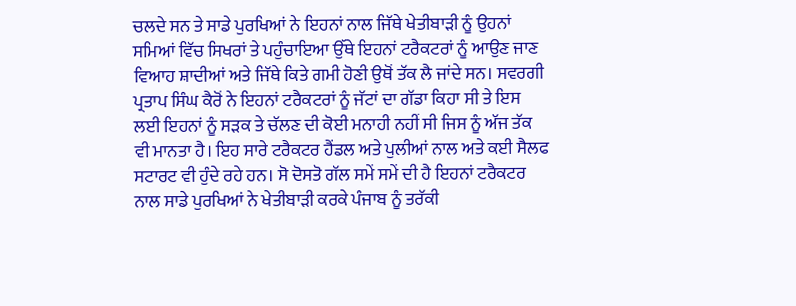ਚਲਦੇ ਸਨ ਤੇ ਸਾਡੇ ਪੁਰਖਿਆਂ ਨੇ ਇਹਨਾਂ ਨਾਲ ਜਿੱਥੇ ਖੇਤੀਬਾੜੀ ਨੂੰ ਉਹਨਾਂ ਸਮਿਆਂ ਵਿੱਚ ਸਿਖਰਾਂ ਤੇ ਪਹੁੰਚਾਇਆ ਉੱਥੇ ਇਹਨਾਂ ਟਰੈਕਟਰਾਂ ਨੂੰ ਆਉਣ ਜਾਣ ਵਿਆਹ ਸ਼ਾਦੀਆਂ ਅਤੇ ਜਿੱਥੇ ਕਿਤੇ ਗਮੀ ਹੋਣੀ ਉਥੋਂ ਤੱਕ ਲੈ ਜਾਂਦੇ ਸਨ। ਸਵਰਗੀ ਪ੍ਰਤਾਪ ਸਿੰਘ ਕੈਰੋਂ ਨੇ ਇਹਨਾਂ ਟਰੈਕਟਰਾਂ ਨੂੰ ਜੱਟਾਂ ਦਾ ਗੱਡਾ ਕਿਹਾ ਸੀ ਤੇ ਇਸ ਲਈ ਇਹਨਾਂ ਨੂੰ ਸੜਕ ਤੇ ਚੱਲਣ ਦੀ ਕੋਈ ਮਨਾਹੀ ਨਹੀਂ ਸੀ ਜਿਸ ਨੂੰ ਅੱਜ ਤੱਕ ਵੀ ਮਾਨਤਾ ਹੈ। ਇਹ ਸਾਰੇ ਟਰੈਕਟਰ ਹੈਂਡਲ ਅਤੇ ਪੁਲੀਆਂ ਨਾਲ ਅਤੇ ਕਈ ਸੈਲਫ ਸਟਾਰਟ ਵੀ ਹੁੰਦੇ ਰਹੇ ਹਨ। ਸੋ ਦੋਸਤੋ ਗੱਲ ਸਮੇਂ ਸਮੇਂ ਦੀ ਹੈ ਇਹਨਾਂ ਟਰੈਕਟਰ ਨਾਲ ਸਾਡੇ ਪੁਰਖਿਆਂ ਨੇ ਖੇਤੀਬਾੜੀ ਕਰਕੇ ਪੰਜਾਬ ਨੂੰ ਤਰੱਕੀ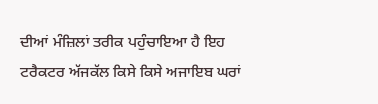ਦੀਆਂ ਮੰਜ਼ਿਲਾਂ ਤਰੀਕ ਪਹੁੰਚਾਇਆ ਹੈ ਇਹ ਟਰੈਕਟਰ ਅੱਜਕੱਲ ਕਿਸੇ ਕਿਸੇ ਅਜਾਇਬ ਘਰਾਂ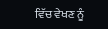ਵਿੱਚ ਵੇਖਣ ਨੂੰ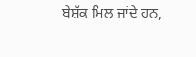ਬੇਸ਼ੱਕ ਮਿਲ ਜਾਂਦੇ ਹਨ,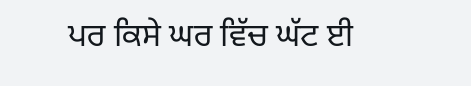ਪਰ ਕਿਸੇ ਘਰ ਵਿੱਚ ਘੱਟ ਈ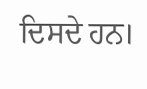ਦਿਸਦੇ ਹਨ।